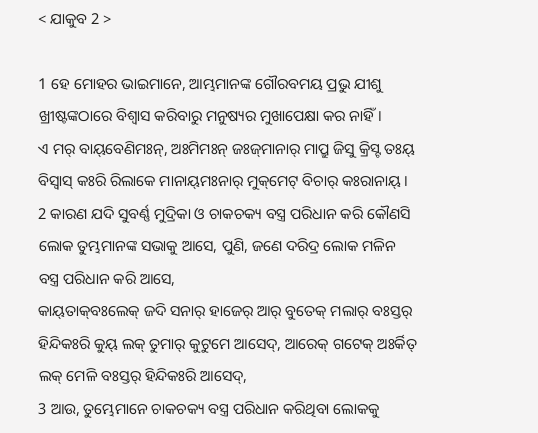< ଯାକୁବ 2 >

1 ହେ ମୋହର ଭାଇମାନେ, ଆମ୍ଭମାନଙ୍କ ଗୌରବମୟ ପ୍ରଭୁ ଯୀଶୁ ଖ୍ରୀଷ୍ଟଙ୍କଠାରେ ବିଶ୍ୱାସ କରିବାରୁ ମନୁଷ୍ୟର ମୁଖାପେକ୍ଷା କର ନାହିଁ।
ଏ ମର୍‌ ବାୟ୍‌ବେଣିମଃନ୍‌, ଅଃମିମଃନ୍‌ ଜଃଜ୍‌ମାନାର୍‌ ମାପ୍ରୁ ଜିସୁ କ୍ରିସ୍ଟ ତଃୟ୍‌ ବିସ୍ୱାସ୍‌ କଃରି ରିଲାକେ ମାନାୟ୍‌ମଃନାର୍‌ ମୁକ୍‌ମେଟ୍‌ ବିଚାର୍‌ କଃରାନାୟ୍‌ ।
2 କାରଣ ଯଦି ସୁବର୍ଣ୍ଣ ମୁଦ୍ରିକା ଓ ଚାକଚକ୍ୟ ବସ୍ତ୍ର ପରିଧାନ କରି କୌଣସି ଲୋକ ତୁମ୍ଭମାନଙ୍କ ସଭାକୁ ଆସେ, ପୁଣି, ଜଣେ ଦରିଦ୍ର ଲୋକ ମଳିନ ବସ୍ତ୍ର ପରିଧାନ କରି ଆସେ,
କାୟ୍‌ତାକ୍‌ବଃଲେକ୍‌ ଜଦି ସନାର୍‌ ହାଜେର୍‌ ଆର୍‌ ବୁତେକ୍‌ ମଲାର୍‌ ବଃସ୍ତର୍‌ ହିନ୍ଦିକଃରି କୁୟ୍‌ ଲକ୍‌ ତୁମାର୍‌ କୁଟୁମେ ଆସେଦ୍‌, ଆରେକ୍‌ ଗଟେକ୍‌ ଅଃର୍କିତ୍‌ ଲକ୍‌ ମେଳି ବଃସ୍ତର୍‌ ହିନ୍ଦିକଃରି ଆସେଦ୍‌,
3 ଆଉ, ତୁମ୍ଭେମାନେ ଚାକଚକ୍ୟ ବସ୍ତ୍ର ପରିଧାନ କରିଥିବା ଲୋକକୁ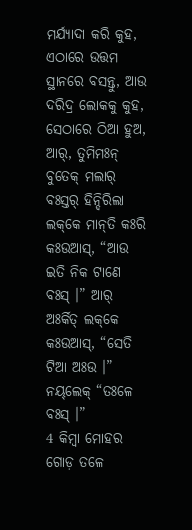ମର୍ଯ୍ୟାଦା କରି କୁହ, ଏଠାରେ ଉତ୍ତମ ସ୍ଥାନରେ ବସନ୍ତୁ, ଆଉ ଦରିଦ୍ର ଲୋକକୁ କୁହ, ସେଠାରେ ଠିଆ ହୁଅ,
ଆର୍‌, ତୁମିମଃନ୍ ବୁତେକ୍‌ ମଲାର୍‌ ବଃସ୍ତର୍‌ ହିନ୍ଦିରିଲା ଲକ୍‌କେ ମାନ୍‌ତି କଃରି କଃଉଆସ୍‌, “ଆଉ ଇତି ନିକ ଟାଣେ ବଃସ୍‌ ।” ଆର୍‌ ଅଃର୍କିତ୍‌ ଲକ୍‌କେ କଃଉଆସ୍‌, “ସେତି ଟିଆ ଅଃଉ ।” ନୟ୍‌ଲେକ୍‌ “ତଃଳେ ବଃସ୍‌ ।”
4 କିମ୍ବା ମୋହର ଗୋଡ଼ ତଳେ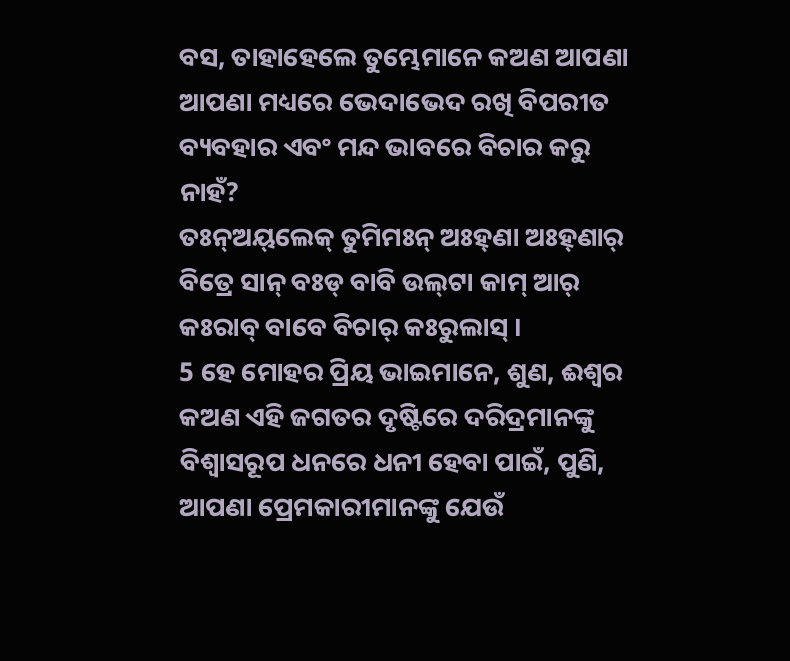ବସ, ତାହାହେଲେ ତୁମ୍ଭେମାନେ କଅଣ ଆପଣା ଆପଣା ମଧ୍ୟରେ ଭେଦାଭେଦ ରଖି ବିପରୀତ ବ୍ୟବହାର ଏବଂ ମନ୍ଦ ଭାବରେ ବିଚାର କରୁ ନାହଁ?
ତଃନ୍‌ଅୟ୍‌ଲେକ୍‌ ତୁମିମଃନ୍ ଅଃହ୍‌ଣା ଅଃହ୍‌ଣାର୍‌ ବିତ୍ରେ ସାନ୍ ବଃଡ୍ ବାବି ଉଲ୍‌ଟା କାମ୍‌ ଆର୍‌ କଃରାବ୍‌ ବାବେ ବିଚାର୍‌ କଃରୁଲାସ୍‌ ।
5 ହେ ମୋହର ପ୍ରିୟ ଭାଇମାନେ, ଶୁଣ, ଈଶ୍ବର କଅଣ ଏହି ଜଗତର ଦୃଷ୍ଟିରେ ଦରିଦ୍ରମାନଙ୍କୁ ବିଶ୍ୱାସରୂପ ଧନରେ ଧନୀ ହେବା ପାଇଁ, ପୁଣି, ଆପଣା ପ୍ରେମକାରୀମାନଙ୍କୁ ଯେଉଁ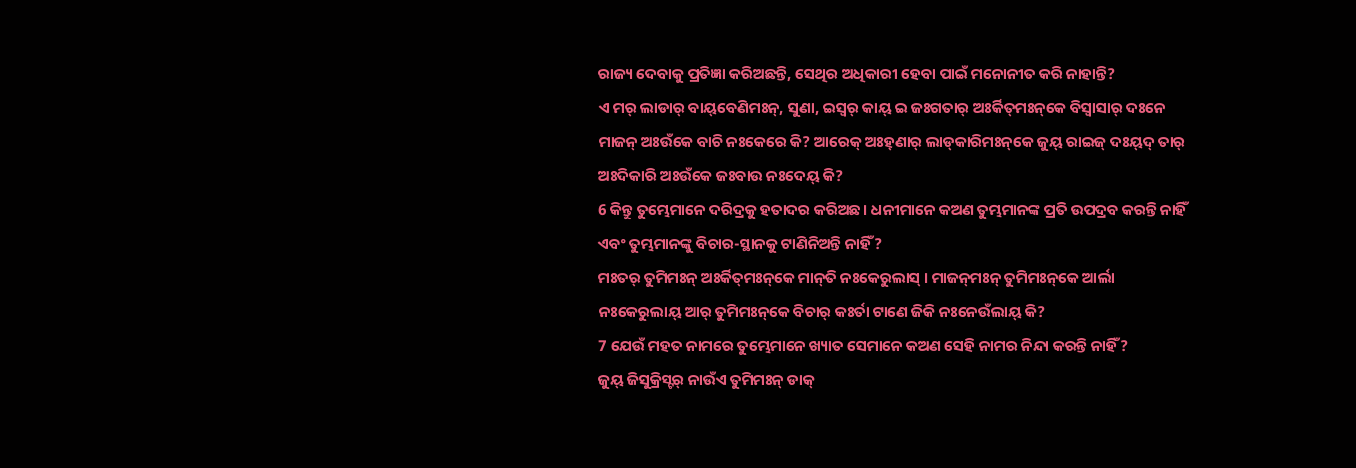ରାଜ୍ୟ ଦେବାକୁ ପ୍ରତିଜ୍ଞା କରିଅଛନ୍ତି, ସେଥିର ଅଧିକାରୀ ହେବା ପାଇଁ ମନୋନୀତ କରି ନାହାନ୍ତି?
ଏ ମର୍‌ ଲାଡାର୍‌ ବାୟ୍‌ବେଣିମଃନ୍‌, ସୁଣା, ଇସ୍ୱର୍‌ କାୟ୍‌ ଇ ଜଃଗତାର୍‌ ଅଃର୍କିତ୍‌ମଃନ୍‌କେ ବିସ୍ୱାସାର୍‌ ଦଃନେ ମାଜନ୍ ଅଃଉଁକେ ବାଚି ନଃକେରେ କି? ଆରେକ୍‌ ଅଃହ୍‌ଣାର୍‌ ଲାଡ୍‌କାରିମଃନ୍‌କେ ଜୁୟ୍‌ ରାଇଜ୍‌ ଦଃୟ୍‌ଦ୍‌ ତାର୍‌ ଅଃଦିକାରି ଅଃଉଁକେ ଜଃବାଉ ନଃଦେୟ୍‌ କି?
6 କିନ୍ତୁ ତୁମ୍ଭେମାନେ ଦରିଦ୍ରକୁ ହତାଦର କରିଅଛ। ଧନୀମାନେ କଅଣ ତୁମ୍ଭମାନଙ୍କ ପ୍ରତି ଉପଦ୍ରବ କରନ୍ତି ନାହିଁ ଏବଂ ତୁମ୍ଭମାନଙ୍କୁ ବିଚାର-ସ୍ଥାନକୁ ଟାଣିନିଅନ୍ତି ନାହିଁ?
ମଃତର୍‌ ତୁମିମଃନ୍ ଅଃର୍କିତ୍‌ମଃନ୍‌କେ ମାନ୍‌ତି ନଃକେରୁଲାସ୍‌ । ମାଜନ୍‌ମଃନ୍‌ ତୁମିମଃନ୍‌କେ ଆର୍ଲା ନଃକେରୁଲାୟ୍‌ ଆର୍‌ ତୁମିମଃନ୍‌କେ ବିଚାର୍‌ କଃର୍ତା ଟାଣେ ଜିକି ନଃନେଉଁଲାୟ୍‌ କି?
7 ଯେଉଁ ମହତ‍ ନାମରେ ତୁମ୍ଭେମାନେ ଖ୍ୟାତ ସେମାନେ କଅଣ ସେହି ନାମର ନିନ୍ଦା କରନ୍ତି ନାହିଁ?
ଜୁୟ୍‌ ଜିସୁକ୍ରିସ୍ଟର୍‌ ନାଉଁଏ ତୁମିମଃନ୍ ଡାକ୍‌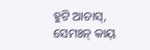ହୁଟି ଆଚାସ୍‌, ସେମଃନ୍ କାୟ୍‌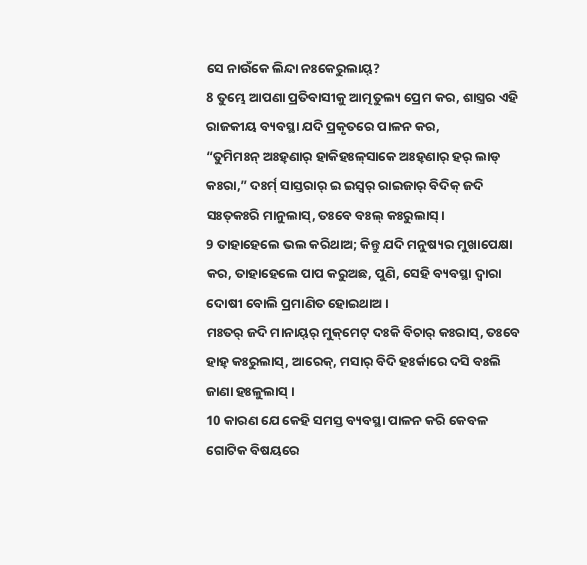ସେ ନାଉଁକେ ଲିନ୍ଦା ନଃକେରୁଲାୟ୍‌?
8 ତୁମ୍ଭେ ଆପଣା ପ୍ରତିବାସୀକୁ ଆତ୍ମତୁଲ୍ୟ ପ୍ରେମ କର, ଶାସ୍ତ୍ରର ଏହି ରାଜକୀୟ ବ୍ୟବସ୍ଥା ଯଦି ପ୍ରକୃତରେ ପାଳନ କର,
“ତୁମିମଃନ୍ ଅଃହ୍‌ଣାର୍‌ ହାକିହଃଳ୍‌ସାକେ ଅଃହ୍‌ଣାର୍‌ ହର୍‌ ଲାଡ୍‌ କଃରା,” ଦଃର୍ମ୍‌ ସାସ୍ତରାର୍‌ ଇ ଇସ୍ୱର୍‌ ରାଇଜାର୍‌ ବିଦିକ୍‌ ଜଦି ସଃତ୍‌କଃରି ମାନୁଲାସ୍‌, ତଃବେ ବଃଲ୍‌ କଃରୁଲାସ୍‌ ।
9 ତାହାହେଲେ ଭଲ କରିଥାଅ; କିନ୍ତୁ ଯଦି ମନୁଷ୍ୟର ମୁଖାପେକ୍ଷା କର, ତାହାହେଲେ ପାପ କରୁଅଛ, ପୁଣି, ସେହି ବ୍ୟବସ୍ଥା ଦ୍ୱାରା ଦୋଷୀ ବୋଲି ପ୍ରମାଣିତ ହୋଇଥାଅ।
ମଃତର୍‌ ଜଦି ମାନାୟ୍‌ର୍‌ ମୁକ୍‌ମେଟ୍‌ ଦଃକି ବିଚାର୍‌ କଃରାସ୍‌, ତଃବେ ହାହ୍‌ କଃରୁଲାସ୍‌, ଆରେକ୍‌, ମସାର୍‌ ବିଦି ହଃର୍କାରେ ଦସି ବଃଲି ଜାଣା ହଃଳୁଲାସ୍‌ ।
10 କାରଣ ଯେ କେହି ସମସ୍ତ ବ୍ୟବସ୍ଥା ପାଳନ କରି କେବଳ ଗୋଟିକ ବିଷୟରେ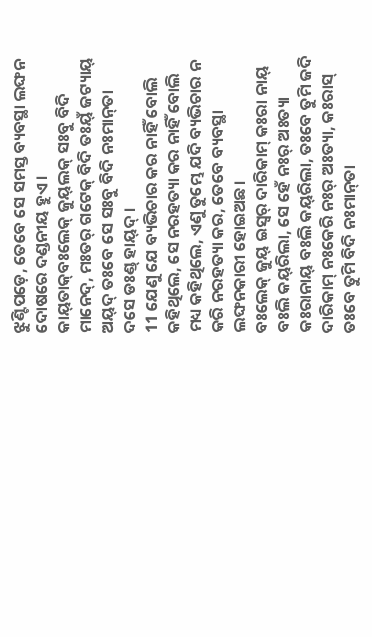ଝୁଣ୍ଟିପଡ଼େ, ତେବେ ସେ ସମସ୍ତ ବ୍ୟବସ୍ଥା ଲଙ୍ଘନ ଦୋଷରେ ଦଣ୍ଡନୀୟ ହୁଏ।
କାୟ୍‌ତାକ୍‌ବଃଲେକ୍‌ ଜୁୟ୍‌ଲକ୍‌ ସଃବୁ ବିଦି ମାନେଦ୍‌, ମଃତର୍‌ ଗଟେକ୍‌ ବିଦି ତଃୟ୍‌ଁ ଜଟ୍ୟାୟ୍‌ ଅୟ୍‌ଦ୍‌ ତଃବେ ସେ ସଃବୁ ବିଦି ନଃମାନ୍‌ତା ଦସେ ଡଃଣ୍ଡ୍‌ ହାୟ୍‌ଦ୍‌ ।
11 ଯେଣୁ ଯେ ବ୍ୟଭିଚାର କର ନାହିଁ ବୋଲି କହିଥିଲେ, ସେ ନରହତ୍ୟା କର ନାହିଁ ବୋଲି ମଧ୍ୟ କହିଥିଲେ, ଏଣୁ ତୁମ୍ଭେ ଯଦି ବ୍ୟଭିଚାର ନ କରି ନରହତ୍ୟା କର, ତେବେ ବ୍ୟବସ୍ଥା ଲଙ୍ଘନକାରୀ ହୋଇଅଛ।
ବଃଲେକ୍‌ ଜୁୟ୍‌ ଇସ୍ୱର୍‌ ଦାରିକାମ୍‌ କଃରା ନାୟ୍‌ ବଃଲି କୟ୍‌ରିଲା, ସେ ହେଁ ନଃର୍‌ ଅଃତ୍ୟା କଃରାନାୟ୍‌ ବଃଲି କୟ୍‌ରିଲା, ତଃବେ ତୁମି ଜଦି ଦାରିକାମ୍‌ ନଃକେରି ନଃର୍‌ ଅଃତ୍ୟା, କଃରାସ୍‌ ତଃବେ ତୁମି ବିଦି ନଃମାନ୍‌ତା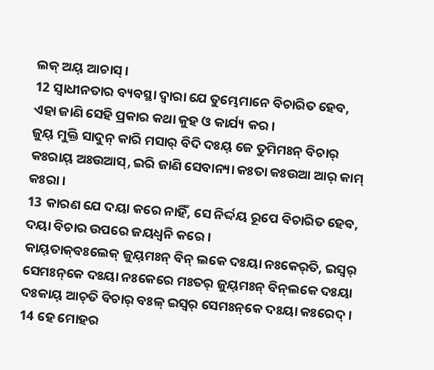ଲକ୍‌ ଅୟ୍‌ ଆଚାସ୍‌ ।
12 ସ୍ୱାଧୀନତାର ବ୍ୟବସ୍ଥା ଦ୍ୱାରା ଯେ ତୁମ୍ଭେମାନେ ବିଚାରିତ ହେବ, ଏହା ଜାଣି ସେହି ପ୍ରକାର କଥା କୁହ ଓ କାର୍ଯ୍ୟ କର।
ଜୁୟ୍‌ ମୁକ୍ତି ସାଦୁନ୍‌ କାରି ମସାର୍‌ ବିଦି ଦଃୟ୍‌ ଜେ ତୁମିମଃନ୍ ବିଚାର୍‌ କଃରାୟ୍‌ ଅଃଉଆସ୍‌, ଇରି ଜାଣି ସେବାନ୍ୟା କଃତା କଃଉଆ ଆର୍‌ କାମ୍‌ କଃରା ।
13 କାରଣ ଯେ ଦୟା କରେ ନାହିଁ, ସେ ନିର୍ଦ୍ଦୟ ରୂପେ ବିଚାରିତ ହେବ, ଦୟା ବିଚାର ଉପରେ ଜୟଧ୍ୱନି କରେ।
କାୟ୍‌ତାକ୍‌ବଃଲେକ୍‌ ଜୁୟ୍‌ମଃନ୍‌ ବିନ୍ ଲକେ ଦଃୟା ନଃକେର୍‌ତି, ଇସ୍ୱର୍‌ ସେମଃନ୍‌କେ ଦଃୟା ନଃକେରେ ମଃତର୍‌ ଜୁୟ୍‌ମଃନ୍‌ ବିନ୍‌ଲକେ ଦଃୟା ଦଃକାୟ୍‌ ଆଚ୍‌ତି ବିଚାର୍‌ ବଃଳ୍‌ ଇସ୍ୱର୍‌ ସେମଃନ୍‌କେ ଦଃୟା କଃରେଦ୍‌ ।
14 ହେ ମୋହର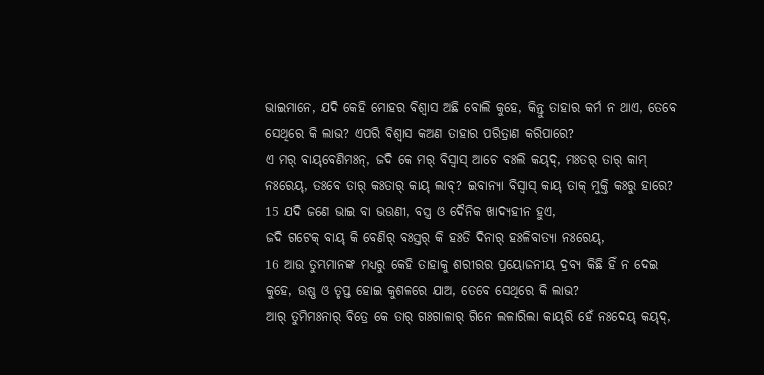ଭାଇମାନେ, ଯଦି କେହି ମୋହର ବିଶ୍ୱାସ ଅଛି ବୋଲି କୁହେ, କିନ୍ତୁ ତାହାର କର୍ମ ନ ଥାଏ, ତେବେ ସେଥିରେ କି ଲାଭ? ଏପରି ବିଶ୍ୱାସ କଅଣ ତାହାର ପରିତ୍ରାଣ କରିପାରେ?
ଏ ମର୍‌ ବାୟ୍‌ବେଣିମଃନ୍‌, ଜଦି କେ ମର୍‌ ବିସ୍ୱାସ୍‌ ଆଚେ ବଃଲି କୟ୍‌ଦ୍‌, ମଃତର୍‌ ତାର୍‌ କାମ୍‌ ନଃରେୟ୍‌, ତଃବେ ତାର୍‌ କଃତାର୍‌ କାୟ୍‌ ଲାବ୍‌? ଇବାନ୍ୟା ବିସ୍ୱାସ୍‌ କାୟ୍‌ ତାକ୍‌ ମୁକ୍ତି କଃରୁ ହାରେ?
15 ଯଦି ଜଣେ ଭାଇ ବା ଭଉଣୀ, ବସ୍ତ୍ର ଓ ଦୈନିକ ଖାଦ୍ୟହୀନ ହୁଏ,
ଜଦି ଗଟେକ୍‌ ବାୟ୍‌ କି ବେଣିର୍‌ ବଃସ୍ତର୍‌ କି ହଃତି ଦିନାର୍‌ ହଃଳିବାତ୍ୟା ନଃରେୟ୍‌,
16 ଆଉ ତୁମ୍ଭମାନଙ୍କ ମଧ୍ୟରୁ କେହି ତାହାକୁ ଶରୀରର ପ୍ରୟୋଜନୀୟ ଦ୍ରବ୍ୟ କିଛି ହିଁ ନ ଦେଇ କୁହେ, ଉଷ୍ଣ ଓ ତୃପ୍ତ ହୋଇ କୁଶଳରେ ଯାଅ, ତେବେ ସେଥିରେ କି ଲାଭ?
ଆର୍‌ ତୁମିମଃନାର୍‌ ବିତ୍ରେ କେ ତାର୍‌ ଗଃଗାଳାର୍‌ ଗିନେ ଲଳାରିଲା କାୟ୍‌ରି ହେଁ ନଃଦେୟ୍‌ କୟ୍‌ଦ୍‌,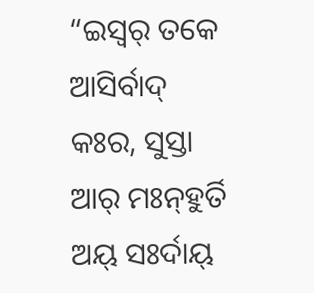“ଇସ୍ୱର୍‌ ତକେ ଆସିର୍ବାଦ୍‌ କଃର, ସୁସ୍ତା ଆର୍‌ ମଃନ୍‌ହୁର୍ତି ଅୟ୍‌ ସଃର୍ଦାୟ୍‌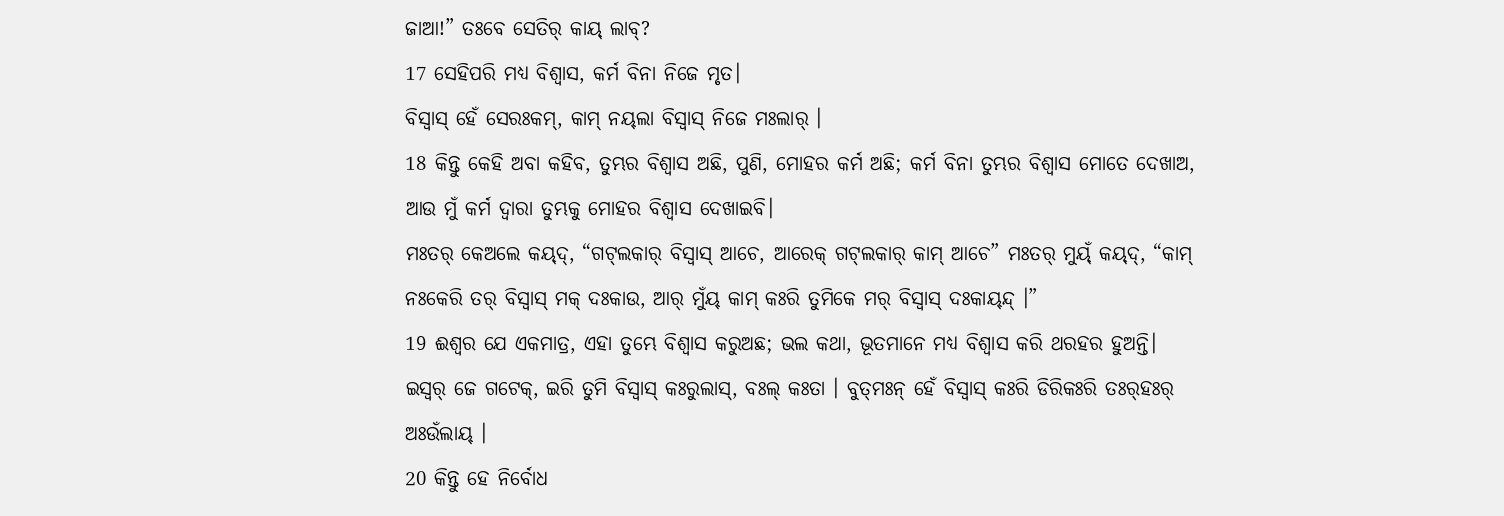ଜାଆ!” ତଃବେ ସେତିର୍‌ କାୟ୍‌ ଲାବ୍‌?
17 ସେହିପରି ମଧ୍ୟ ବିଶ୍ୱାସ, କର୍ମ ବିନା ନିଜେ ମୃତ।
ବିସ୍ୱାସ୍‌ ହେଁ ସେରଃକମ୍‌, କାମ୍‌ ନୟ୍‌ଲା ବିସ୍ୱାସ୍‌ ନିଜେ ମଃଲାର୍‌ ।
18 କିନ୍ତୁ କେହି ଅବା କହିବ, ତୁମ୍ଭର ବିଶ୍ୱାସ ଅଛି, ପୁଣି, ମୋହର କର୍ମ ଅଛି; କର୍ମ ବିନା ତୁମ୍ଭର ବିଶ୍ୱାସ ମୋତେ ଦେଖାଅ, ଆଉ ମୁଁ କର୍ମ ଦ୍ୱାରା ତୁମ୍ଭକୁ ମୋହର ବିଶ୍ୱାସ ଦେଖାଇବି।
ମଃତର୍‌ କେଅଲେ କୟ୍‌ଦ୍‌, “ଗଟ୍‌ଲକାର୍‌ ବିସ୍ୱାସ୍‌ ଆଚେ, ଆରେକ୍‌ ଗଟ୍‌ଲକାର୍‌ କାମ୍‌ ଆଚେ” ମଃତର୍‌ ମୁୟ୍‌ଁ କୟ୍‌ଦ୍‌, “କାମ୍‌ ନଃକେରି ତର୍‌ ବିସ୍ୱାସ୍‌ ମକ୍‌ ଦଃକାଉ, ଆର୍‌ ମୁଁୟ୍‌ କାମ୍‌ କଃରି ତୁମିକେ ମର୍‌ ବିସ୍ୱାସ୍‌ ଦଃକାୟ୍‌ନ୍ଦ୍ ।”
19 ଈଶ୍ବର ଯେ ଏକମାତ୍ର, ଏହା ତୁମ୍ଭେ ବିଶ୍ୱାସ କରୁଅଛ; ଭଲ କଥା, ଭୂତମାନେ ମଧ୍ୟ ବିଶ୍ୱାସ କରି ଥରହର ହୁଅନ୍ତି।
ଇସ୍ୱର୍‌ ଜେ ଗଟେକ୍‌, ଇରି ତୁମି ବିସ୍ୱାସ୍‌ କଃରୁଲାସ୍‌, ବଃଲ୍‌ କଃତା । ବୁତ୍‌ମଃନ୍ ହେଁ ବିସ୍ୱାସ୍‌ କଃରି ଡିରିକଃରି ତଃର୍‌ହଃର୍‌ ଅଃଉଁଲାୟ୍‌ ।
20 କିନ୍ତୁ ହେ ନିର୍ବୋଧ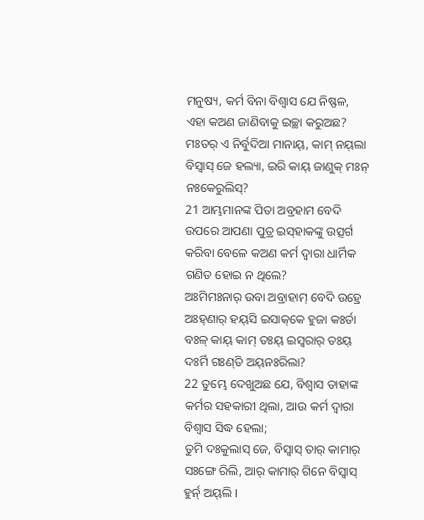ମନୁଷ୍ୟ, କର୍ମ ବିନା ବିଶ୍ୱାସ ଯେ ନିଷ୍ଫଳ, ଏହା କଅଣ ଜାଣିବାକୁ ଇଚ୍ଛା କରୁଅଛ?
ମଃତର୍‌ ଏ ନିର୍ବୁଦିଆ ମାନାୟ୍‌, କାମ୍‌ ନୟ୍‌ଲା ବିସ୍ୱାସ୍‌ ଜେ ହଲ୍ୟା, ଇରି କାୟ୍‌ ଜାଣୁକ୍‌ ମଃନ୍‌ ନଃକେରୁଲିସ୍‌?
21 ଆମ୍ଭମାନଙ୍କ ପିତା ଅବ୍ରହାମ ବେଦି ଉପରେ ଆପଣା ପୁତ୍ର ଇସ୍‌ହାକଙ୍କୁ ଉତ୍ସର୍ଗ କରିବା ବେଳେ କଅଣ କର୍ମ ଦ୍ୱାରା ଧାର୍ମିକ ଗଣିତ ହୋଇ ନ ଥିଲେ?
ଅଃମିମଃନାର୍‌ ଉବା ଅବ୍ରାହାମ୍‌ ବେଦି ଉହ୍ରେ ଅଃହ୍‌ଣାର୍‌ ହୟ୍‌ସି ଇସାକ୍‌କେ ହୁଜା କଃର୍ତା ବଃଳ୍‌ କାୟ୍‌ କାମ୍‌ ତଃୟ୍‌ ଇସ୍ୱରାର୍‌ ତଃୟ୍‌ ଦଃର୍ମି ଗଃଣ୍‌ତି ଅୟ୍‌ନଃରିଲା?
22 ତୁମ୍ଭେ ଦେଖୁଅଛ ଯେ, ବିଶ୍ୱାସ ତାହାଙ୍କ କର୍ମର ସହକାରୀ ଥିଲା, ଆଉ କର୍ମ ଦ୍ୱାରା ବିଶ୍ୱାସ ସିଦ୍ଧ ହେଲା;
ତୁମି ଦଃକୁଲାସ୍‌ ଜେ, ବିସ୍ୱାସ୍‌ ତାର୍‌ କାମାର୍‌ ସଃଙ୍ଗେ ରିଲି, ଆର୍‌ କାମାର୍‌ ଗିନେ ବିସ୍ୱାସ୍‌ ହୁର୍ନ୍‌ ଅୟ୍‌ଲି ।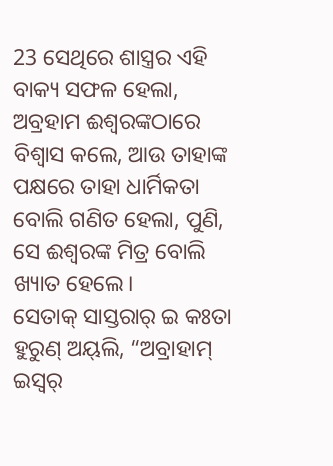23 ସେଥିରେ ଶାସ୍ତ୍ରର ଏହି ବାକ୍ୟ ସଫଳ ହେଲା, ଅବ୍ରହାମ ଈଶ୍ବରଙ୍କଠାରେ ବିଶ୍ୱାସ କଲେ, ଆଉ ତାହାଙ୍କ ପକ୍ଷରେ ତାହା ଧାର୍ମିକତା ବୋଲି ଗଣିତ ହେଲା, ପୁଣି, ସେ ଈଶ୍ବରଙ୍କ ମିତ୍ର ବୋଲି ଖ୍ୟାତ ହେଲେ।
ସେତାକ୍‌ ସାସ୍ତରାର୍‌ ଇ କଃତା ହୁରୁଣ୍ ଅୟ୍‌ଲି, “ଅବ୍ରାହାମ୍‌ ଇସ୍ୱର୍‌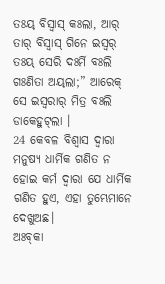ତଃୟ୍‌ ବିସ୍ୱାସ୍‌ କଃଲା, ଆର୍‌ ତାର୍‌ ବିସ୍ୱାସ୍‌ ଗିନେ ଇସ୍ୱର୍‌ ତଃୟ୍‌ ସେରି ଦଃର୍ମି ବଃଲି ଗଃଣିତା ଅୟ୍‌ଲା;” ଆରେକ୍‌ ସେ ଇସ୍ୱରାର୍‌ ମିତ୍ର ବଃଲି ଡାକେହୁଟ୍‌ଲା ।
24 କେବଳ ବିଶ୍ୱାସ ଦ୍ୱାରା ମନୁଷ୍ୟ ଧାର୍ମିକ ଗଣିତ ନ ହୋଇ କର୍ମ ଦ୍ୱାରା ଯେ ଧାର୍ମିକ ଗଣିତ ହୁଏ, ଏହା ତୁମ୍ଭେମାନେ ଦେଖୁଅଛ।
ଅଃବ୍‌କା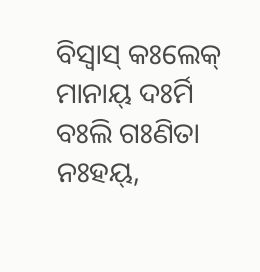ବିସ୍ୱାସ୍‌ କଃଲେକ୍‌ ମାନାୟ୍‌ ଦଃର୍ମି ବଃଲି ଗଃଣିତା ନଃହୟ୍‌,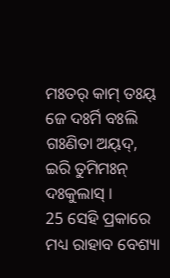ମଃତର୍‌ କାମ୍‌ ତଃୟ୍‌ ଜେ ଦଃର୍ମି ବଃଲି ଗଃଣିତା ଅୟ୍‌ଦ୍‌, ଇରି ତୁମିମଃନ୍ ଦଃକୁଲାସ୍‌ ।
25 ସେହି ପ୍ରକାରେ ମଧ୍ୟ ରାହାବ ବେଶ୍ୟା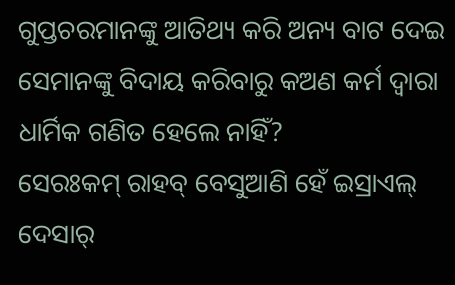ଗୁପ୍ତଚରମାନଙ୍କୁ ଆତିଥ୍ୟ କରି ଅନ୍ୟ ବାଟ ଦେଇ ସେମାନଙ୍କୁ ବିଦାୟ କରିବାରୁ କଅଣ କର୍ମ ଦ୍ୱାରା ଧାର୍ମିକ ଗଣିତ ହେଲେ ନାହିଁ?
ସେରଃକମ୍‌ ରାହବ୍‌ ବେସୁଆଣି ହେଁ ଇସ୍ରାଏଲ୍‌ ଦେସାର୍‌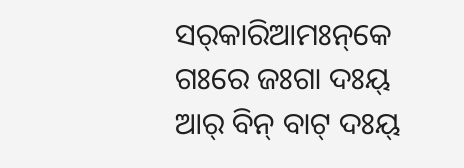ସର୍‌କାରିଆମଃନ୍‌କେ ଗଃରେ ଜଃଗା ଦଃୟ୍‌ ଆର୍‌ ବିନ୍ ବାଟ୍‌ ଦଃୟ୍‌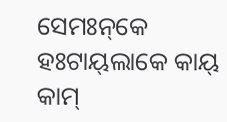ସେମଃନ୍‌କେ ହଃଟାୟ୍‌ଲାକେ କାୟ୍‌ କାମ୍‌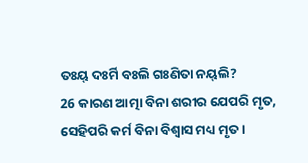ତଃୟ୍‌ ଦଃର୍ମି ବଃଲି ଗଃଣିତା ନୟ୍‌ଲି?
26 କାରଣ ଆତ୍ମା ବିନା ଶରୀର ଯେପରି ମୃତ, ସେହିପରି କର୍ମ ବିନା ବିଶ୍ୱାସ ମଧ୍ୟ ମୃତ।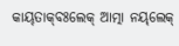କାୟ୍‌ତାକ୍‌ବଃଲେକ୍‌ ଆତ୍ମା ନୟ୍‌ଲେକ୍‌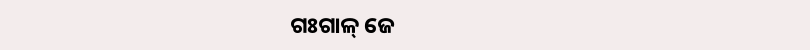ଗଃଗାଳ୍‌ ଜେ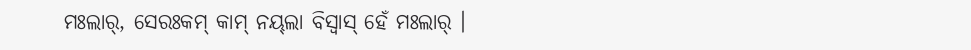ମଃଲାର୍‌, ସେରଃକମ୍‌ କାମ୍‌ ନୟ୍‌ଲା ବିସ୍ୱାସ୍‌ ହେଁ ମଃଲାର୍‌ ।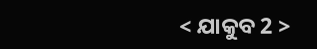< ଯାକୁବ 2 >